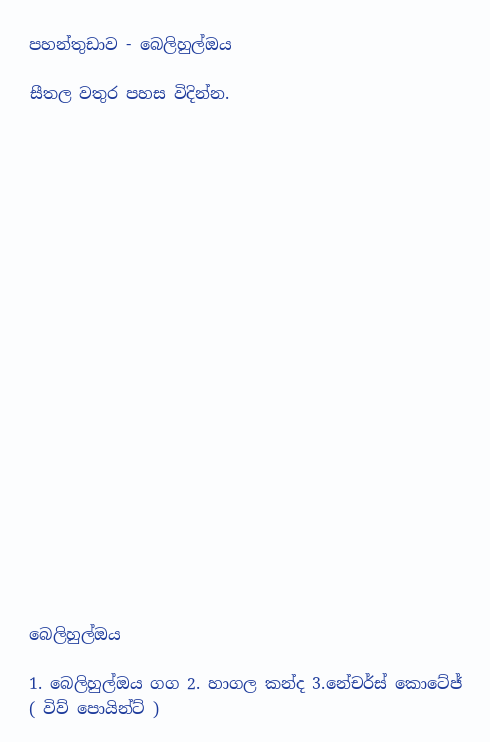පහන්තුඩාව - බෙලිහුල්ඔය

සීතල වතුර පහස විදින්න.





















බෙලිහුල්ඔය

1. බෙලිහුල්ඔය ගග 2. හාගල කන්ද 3.නේචර්ස් කොටේජ් ( විව් පොයින්ට් )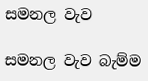සමනල වැව

සමනල වැව බැම්ම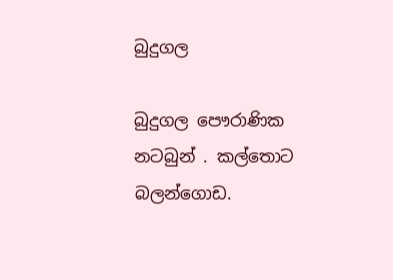බුදුගල

බුදුගල පෞරාණික නටබුන් . කල්තොට බලන්ගොඩ.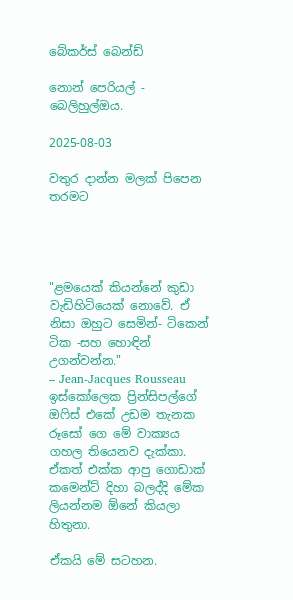බේකර්ස් බෙන්ඩ්

නොන් පෙරියල් - බෙලිහුල්ඔය.

2025-08-03

වතුර දාන්න මලක් පිපෙන තරමට




"ළමයෙක් කියන්නේ කුඩා වැඩිහිටියෙක් නොවේ. ඒ නිසා ඔහුට සෙමින්- ටිකෙන් ටික -සහ හොඳින් උගන්වන්න."
– Jean-Jacques Rousseau
ඉස්කෝලෙක ප්‍රින්සිපල්ගේ ඔෆිස් එකේ උඩම තැනක රූසෝ ගෙ මේ වාක්‍යය ගහල තියෙනව දැක්කා. ඒකත් එක්ක ආපු ගොඩාක් කමෙන්ට් දිහා බලද්දි මේක ලියන්නම ඕනේ කියලා හිතුනා.

ඒකයි මේ සටහන.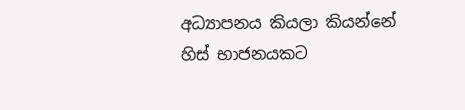අධ්‍යාපනය කියලා කියන්නේ හිස් භාජනයකට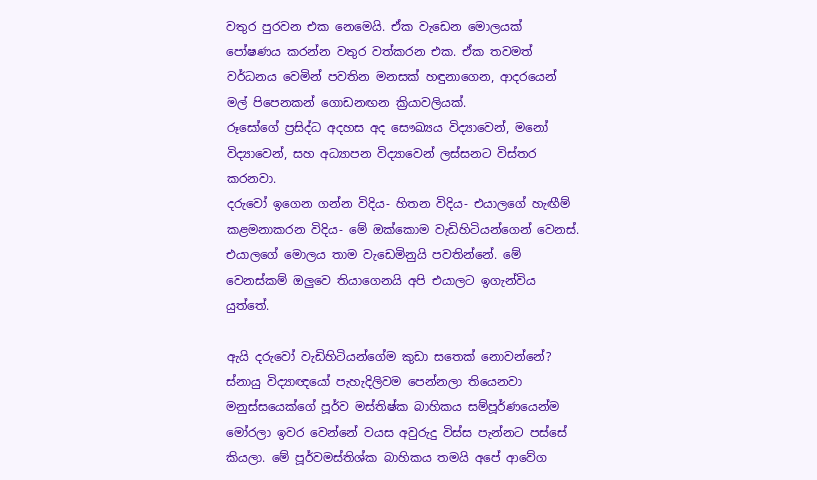වතුර පුරවන එක නෙමෙයි. ඒක වැඩෙන මොලයක් පෝෂණය කරන්න වතුර වත්කරන එක. ඒක තවමත් වර්ධනය වෙමින් පවතින මනසක් හඳුනාගෙන, ආදරයෙන් මල් පිපෙනකන් ගොඩනඟන ක්‍රියාවලියක්.
රූසෝගේ ප්‍රසිද්ධ අදහස අද සෞඛ්‍යය විද්‍යාවෙන්, මනෝ විද්‍යාවෙන්, සහ අධ්‍යාපන විද්‍යාවෙන් ලස්සනට විස්තර කරනවා.
දරුවෝ ඉගෙන ගන්න විදිය- හිතන විදිය- එයාලගේ හැඟීම් කළමනාකරන විදිය- මේ ඔක්කොම වැඩිහිටියන්ගෙන් වෙනස්. එයාලගේ මොලය තාම වැඩෙමිනුයි පවතින්නේ. මේ වෙනස්කම් ඔලුවෙ තියාගෙනයි අපි එයාලට ඉගැන්විය යුත්තේ.

ඇයි දරුවෝ වැඩිහිටියන්ගේම කුඩා සතෙක් නොවන්නේ?
ස්නායු විද්‍යාඥයෝ පැහැදිලිවම පෙන්නලා තියෙනවා මනුස්සයෙක්ගේ පූර්ව මස්තිෂ්ක බාහිකය සම්පූර්ණයෙන්ම මෝරලා ඉවර වෙන්නේ වයස අවුරුදු විස්ස පැන්නට පස්සේ කියලා. මේ පූර්වමස්තිශ්ක බාහිකය තමයි අපේ ආවේග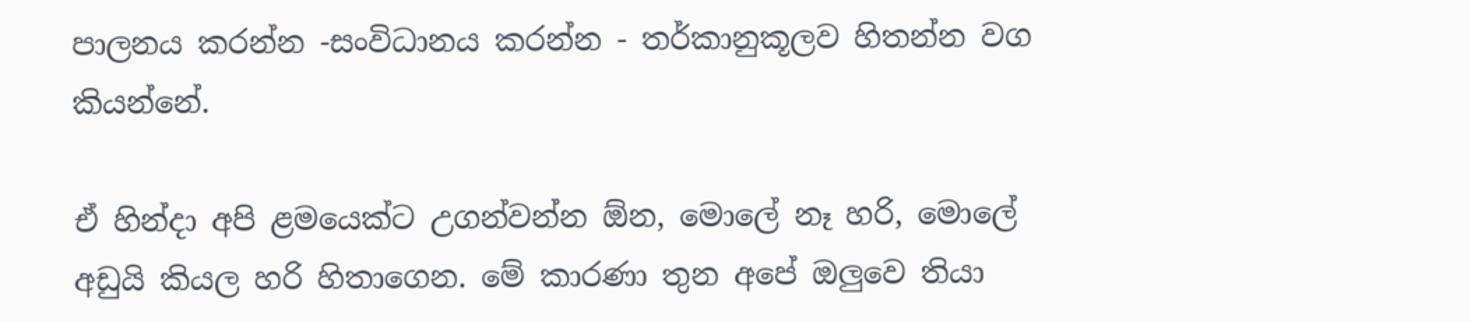පාලනය කරන්න -සංවිධානය කරන්න - තර්කානුකූලව හිතන්න වග කියන්නේ.

ඒ හින්දා අපි ළමයෙක්ට උගන්වන්න ඕන, මොලේ නෑ හරි, මොලේ අඩුයි කියල හරි හිතාගෙන. මේ කාරණා තුන අපේ ඔලුවෙ තියා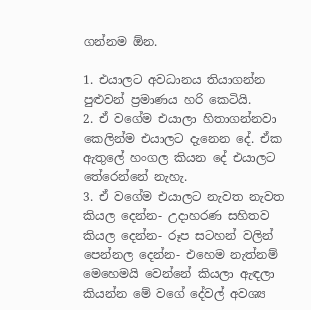ගන්නම ඕන.

1. එයාලට අවධානය තියාගන්න පුළුවන් ප්‍රමාණය හරි කෙටියි.
2. ඒ වගේම එයාලා හිතාගන්නවා කෙලින්ම එයාලට දැනෙන දේ. ඒක ඇතුලේ හංගල කියන දේ එයාලට තේරෙන්නේ නැහැ.
3. ඒ වගේම එයාලට නැවත නැවත කියල දෙන්න- උදාහරණ සහිතව කියල දෙන්න- රූප සටහන් වලින් පෙන්නල දෙන්න- එහෙම නැත්නම් මෙහෙමයි වෙන්නේ කියලා ඇඳලා කියන්න මේ වගේ දේවල් අවශ්‍ය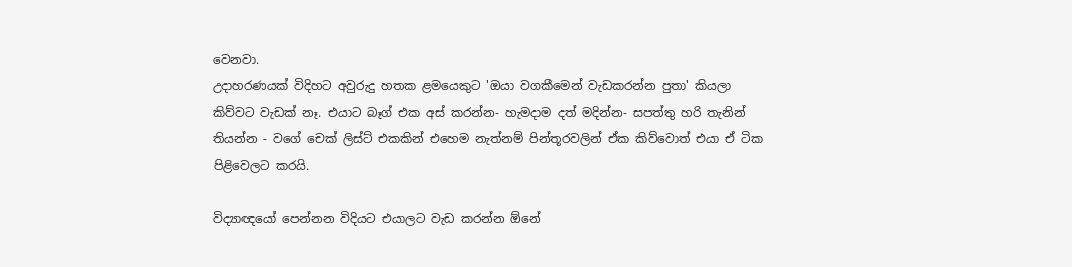වෙනවා.
උදාහරණයක් විදිහට අවුරුදු හතක ළමයෙකුට 'ඔයා වගකීමෙන් වැඩකරන්න පුතා' කියලා කිව්වට වැඩක් නෑ. එයාට බෑග් එක අස් කරන්න- හැමදාම දත් මදින්න- සපත්තු හරි තැනින් තියන්න - වගේ චෙක් ලිස්ට් එකකින් එහෙම නැත්නම් පින්තූරවලින් ඒක කිව්වොත් එයා ඒ ටික පිළිවෙලට කරයි.

විද්‍යාඥයෝ පෙන්නන විදියට එයාලට වැඩ කරන්න ඕනේ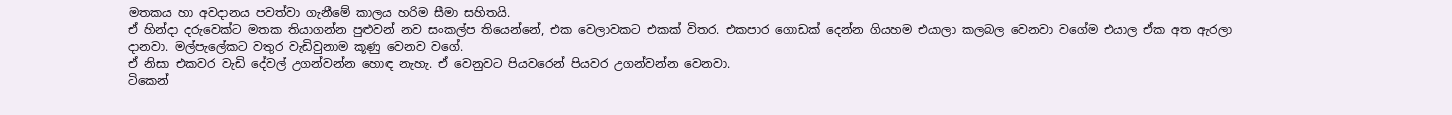මතකය හා අවදානය පවත්වා ගැනීමේ කාලය හරිම සීමා සහිතයි.
ඒ හින්දා දරුවෙක්ට මතක තියාගන්න පුළුවන් නව සංකල්ප තියෙන්නේ, එක වෙලාවකට එකක් විතර. එකපාර ගොඩක් දෙන්න ගියහම එයාලා කලබල වෙනවා වගේම එයාල ඒක අත ඇරලා දානවා. මල්පැලේකට වතුර වැඩිවුනාම කූණු වෙනව වගේ.
ඒ නිසා එකවර වැඩි දේවල් උගන්වන්න හොඳ නැහැ. ඒ වෙනුවට පියවරෙන් පියවර උගන්වන්න වෙනවා.
ටිකෙන්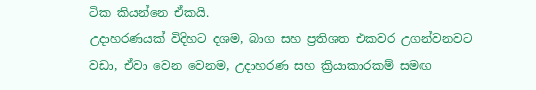ටික කියන්නෙ ඒකයි.
උදාහරණයක් විදිහට දශම, බාග සහ ප්‍රතිශත එකවර උගන්වනවට වඩා, ඒවා වෙන වෙනම, උදාහරණ සහ ක්‍රියාකාරකම් සමඟ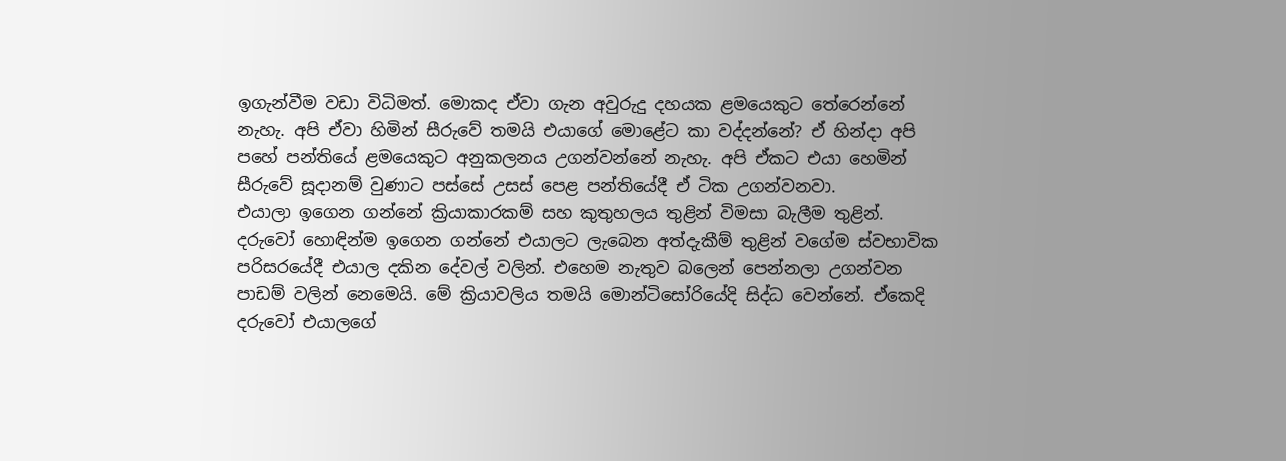ඉගැන්වීම වඩා විධිමත්. මොකද ඒවා ගැන අවුරුදු දහයක ළමයෙකුට තේරෙන්නේ නැහැ. අපි ඒවා හිමින් සීරුවේ තමයි එයාගේ මොළේට කා වද්දන්නේ? ඒ හින්දා අපි පහේ පන්තියේ ළමයෙකුට අනුකලනය උගන්වන්නේ නැහැ. අපි ඒකට එයා හෙමින් සීරුවේ සූදානම් වුණාට පස්සේ උසස් පෙළ පන්තියේදී ඒ ටික උගන්වනවා.
එයාලා ඉගෙන ගන්නේ ක්‍රියාකාරකම් සහ කුතුහලය තුළින් විමසා බැලීම තුළින්.
දරුවෝ හොඳින්ම ඉගෙන ගන්නේ එයාලට ලැබෙන අත්දැකීම් තුළින් වගේම ස්වභාවික පරිසරයේදී එයාල දකින දේවල් වලින්. එහෙම නැතුව බලෙන් පෙන්නලා උගන්වන පාඩම් වලින් නෙමෙයි. මේ ක්‍රියාවලිය තමයි මොන්ටිසෝරියේදි සිද්ධ වෙන්නේ. ඒකෙදි දරුවෝ එයාලගේ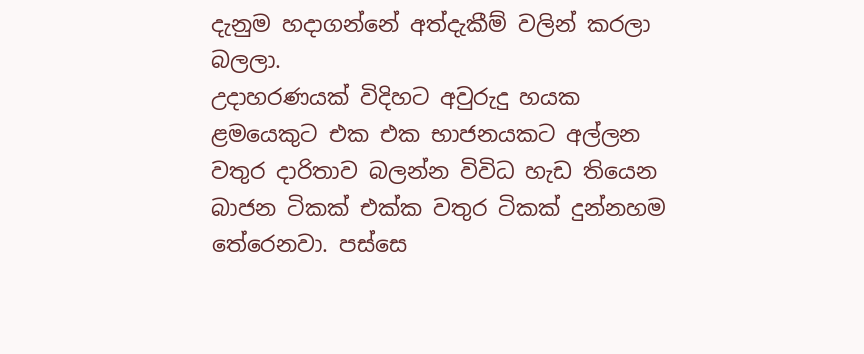දැනුම හදාගන්නේ අත්දැකීම් වලින් කරලා බලලා.
උදාහරණයක් විදිහට අවුරුදු හයක ළමයෙකුට එක එක භාජනයකට අල්ලන වතුර දාරිතාව බලන්න විවිධ හැඩ තියෙන බාජන ටිකක් එක්ක වතුර ටිකක් දුන්නහම තේරෙනවා. පස්සෙ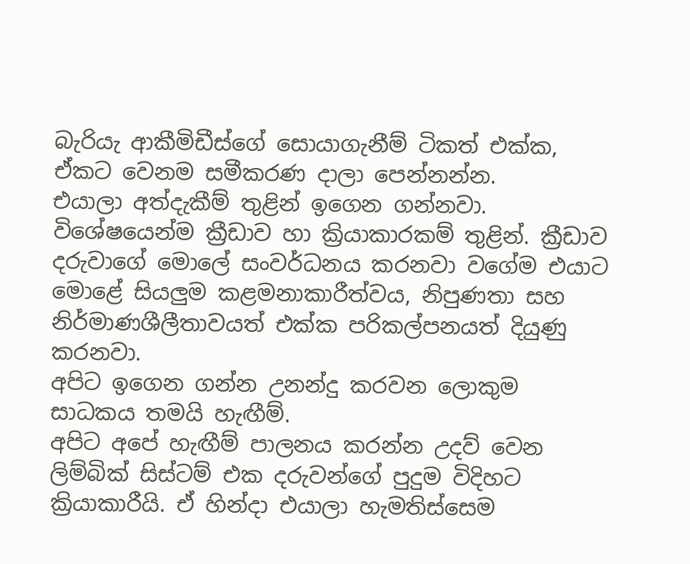බැරියැ ආකීමිඩීස්ගේ සොයාගැනීම් ටිකත් එක්ක, ඒකට වෙනම සමීකරණ දාලා පෙන්නන්න.
එයාලා අත්දැකීම් තුළින් ඉගෙන ගන්නවා.
විශේෂයෙන්ම ක්‍රීඩාව හා ක්‍රියාකාරකම් තුළින්. ක්‍රීඩාව දරුවාගේ මොලේ සංවර්ධනය කරනවා වගේම එයාට මොළේ සියලුම කළමනාකාරීත්වය, නිපුණතා සහ නිර්මාණශීලීතාවයත් එක්ක පරිකල්පනයත් දියුණු කරනවා.
අපිට ඉගෙන ගන්න උනන්දු කරවන ලොකුම සාධකය තමයි හැඟීම්.
අපිට අපේ හැඟීම් පාලනය කරන්න උදව් වෙන ලිම්බික් සිස්ටම් එක දරුවන්ගේ පුදුම විදිහට ක්‍රියාකාරී‍යි. ඒ හින්දා එයාලා හැමතිස්සෙම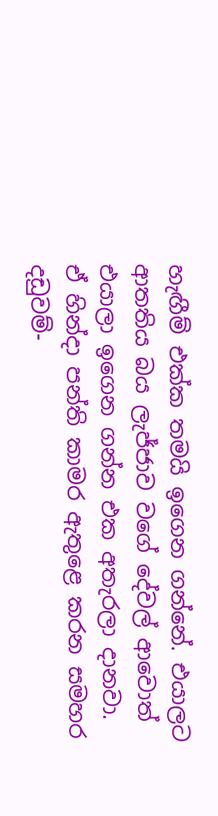හැඟීම් එක්ක තමයි ඉගෙන ගන්නේ. එයාලට ආතතිය බය ලැජ්ජාව වගේ දේවල් ආවොත් එයාලා ඉගෙන ගන්න එක අතැරලා දානවා.
ඒ හින්දා පන්ති කාමර ඇතුළෙ කරන සමහර දඩුවම්-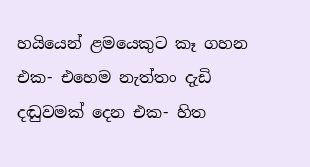හයියෙන් ළමයෙකුට කෑ ගහන එක- එහෙම නැත්තං දැඩි දඬුවමක් දෙන එක- හිත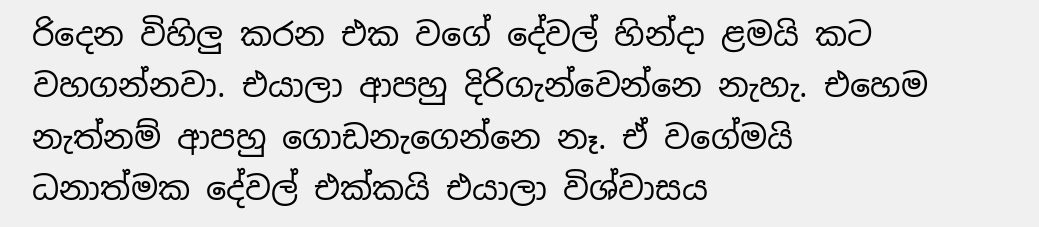රිදෙන විහිලු කරන එක වගේ දේවල් හින්දා ළමයි කට වහගන්නවා. එයාලා ආපහු දිරිගැන්වෙන්නෙ නැහැ. එහෙම නැත්නම් ආපහු ගොඩනැගෙන්නෙ නෑ. ඒ වගේමයි ධනාත්මක දේවල් එක්කයි එයාලා විශ්වාසය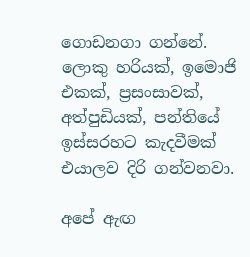ගොඩනගා ගන්නේ. ලොකු හරියක්, ඉමොජි එකක්, ප්‍රසංසාවක්, අත්පුඩියක්, පන්තියේ ඉස්සරහට කැදවීමක් එයාලව දිරි ගන්වනවා.

අපේ ඇඟ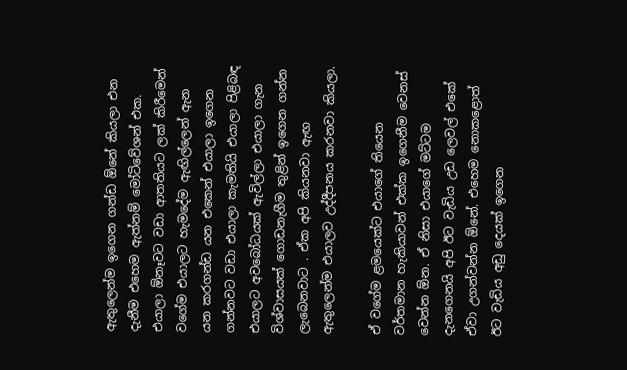ඇතුලෙන්ම ඉගෙන ගන්ඩ ඕනේ කියලා එන දැනීම එහෙම ඇත්නම් මෝටිවේශන් එක.
එයාලා ඕනෑවට වඩා ආතතියට ලක් කිරීමෙන් වගේම එයාලට හැමදේම ඇඟිල්ලෙන් ඇන යන කරගන්ඩ යන එකෙන් එයාලා ඉගෙන ගන්නවට වඩා එයාලා කැමතියි එයාලා පිළිබඳ එයාලට අවබෝධයක් ඇවිල්ලා එයාලා ගැන විශ්වාසයක් ගොඩනැගීම තුළින් ඉගෙන ගන්න ලැබෙනවාට . ඒක අපි කියනවා ඇඟ ඇතුලෙන්ම එයාලව උද්දීපනය කරනවා කියලා.

ඒ වගේම ළමයෙක්ට එයාගේ තියෙන වර්තමාන හැකියාවන් එක්ක ඉගෙනීම වෙනස් වෙන්න ඕන. ඒ නිසා එයාගේ මට්ටම දැනගෙනයි අපි ඊට වැඩිය උඩ ලෙවල් එකේ ඒවා උගන්වන්න ඕනේ. එහෙම නොකළොත් ඊට වැඩිය අඩු දෙයක් ඉගෙන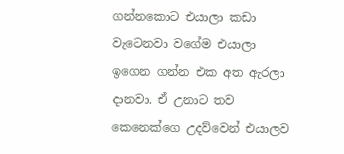ගන්නකොට එයාලා කඩා වැටෙනවා වගේම එයාලා ඉගෙන ගන්න එක අත ඇරලා දානවා. ඒ උනාට තව කෙනෙක්ගෙ උදව්වෙන් එයාලව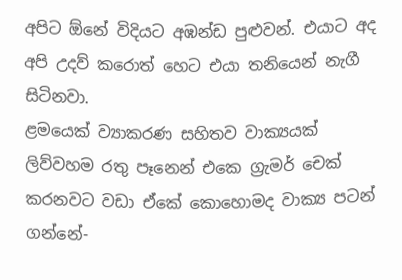අපිට ඕනේ විදියට අඹන්ඩ පුළුවන්. එයාට අද අපි උදව් කරොත් හෙට එයා තනියෙන් නැගී සිටිනවා.
ළමයෙක් ව්‍යාකරණ සහිතව වාක්‍යයක් ලිව්වහම රතු පෑනෙන් එකෙ ග්‍රැමර් චෙක් කරනවට වඩා ඒකේ කොහොමද වාක්‍ය පටන් ගන්නේ-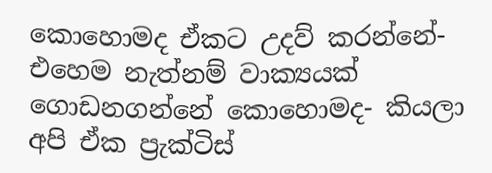කොහොමද ඒකට උදව් කරන්නේ- එහෙම නැත්නම් වාක්‍යයක් ගොඩනගන්නේ කොහොමද- කියලා අපි ඒක ප්‍රැක්ටිස්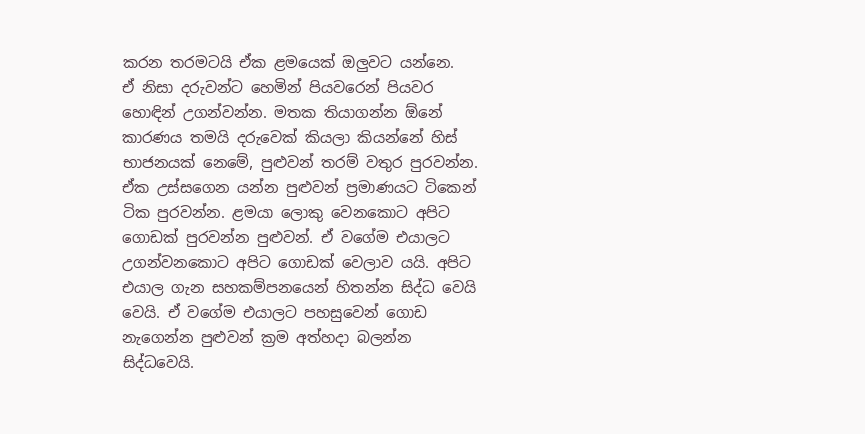කරන තරමටයි ඒක ළමයෙක් ඔලුවට යන්නෙ.
ඒ නිසා දරුවන්ට හෙමින් පියවරෙන් පියවර හොඳින් උගන්වන්න. මතක තියාගන්න ඕනේ කාරණය තමයි දරුවෙක් කියලා කියන්නේ හිස් භාජනයක් නෙමේ, පුළුවන් තරම් වතුර පුරවන්න. ඒක උස්සගෙන යන්න පුළුවන් ප්‍රමාණයට ටිකෙන් ටික පුරවන්න. ළමයා ලොකු වෙනකොට අපිට ගොඩක් පුරවන්න පුළුවන්. ඒ වගේම එයාලට උගන්වනකොට අපිට ගොඩක් වෙලාව යයි. අපිට එයාල ගැන සහකම්පනයෙන් හිතන්න සිද්ධ වෙයි වෙයි. ඒ වගේම එයාලට පහසුවෙන් ගොඩ නැගෙන්න පුළුවන් ක්‍රම අත්හදා බලන්න සිද්ධවෙයි.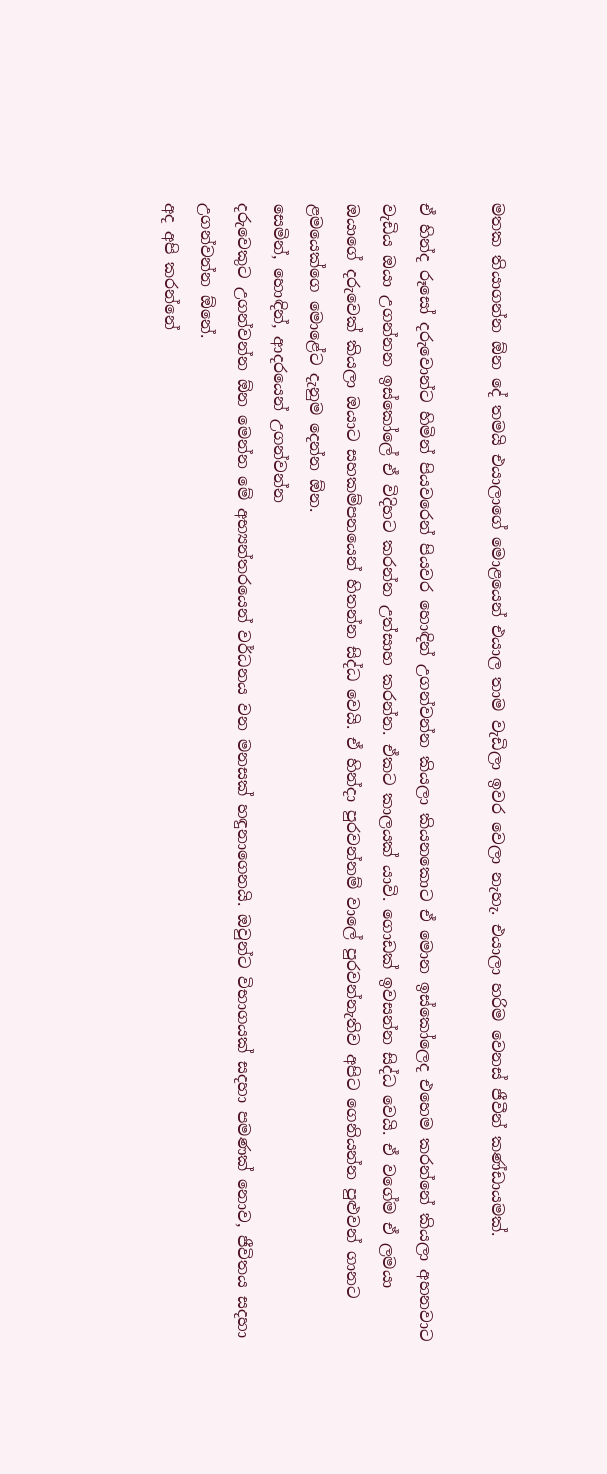මතක තියාගන්න ඕන දේ තමයි එයාලාගේ මොළයෙන් එයාල තාම වැඩිලා ඉවර වෙලා නැහැ. එයාලා හරිම වෙනස් ජීවීන් කණ්ඩායමක්.

ඒ හින්ද රූසෝ දරුවොන්ට හිමින් පියවරෙන් පියවර හොඳින් උගන්වන්න කියලා කියනකොට ඒ මොන ඉස්කෝලෙද එහෙම කරන්නේ කියලා අහනවාට වැඩිය ඔයා උගන්නන ඉස්කෝලේ ඒ විදිහට කරන්න උත්සාහ කරන්න. ඒකට කාලයක් යාවි. ගොඩක් ඉවසන්න සිද්ධ වෙයි. ඒ වගේම ඒ ලමයා ඔයාගේ දරුවෙක් කියලා ඔයාට සහකම්පනයෙන් හිතන්න සිද්ධ වෙයි. ඒ හින්දා පුරවන්නම් වාලේ පුරවන්නැතිව අපිට ගෙනියන්න පුළුවන් ගානට ළමයෙක්ගෙ මොළේට දැනුම දෙන්න ඕන.
සෙමින්, හොඳින්, ආදරයෙන් උගන්වන්න
දරුවෙකුට උගන්වන්න ඕන මෙන්න මේ අභ්‍යන්තරයෙන් වර්ධනය වන මනසක් හඳුනාගෙනයි. ඔවුන්ට විභාගයක් සදහා පමණක් නොව, ජීවිතය සදහා උගන්වන්න ඕනේ.
අද අපි කරන්නේ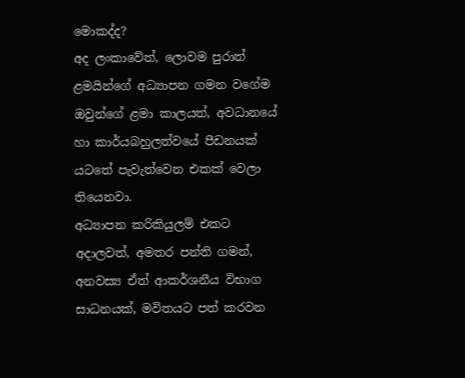මොකද්ද?
අද ලංකාවේත්, ලොවම පුරාත් ළමයින්ගේ අධ්‍යාපන ගමන වගේම ඔවුන්ගේ ළමා කාලයත්, අවධානයේ හා කාර්යබහුලත්වයේ පීඩනයක් යටතේ පැවැත්වෙන එකක් වෙලා තියෙනවා.
අධ්‍යාපන කරිකියුලම් එකට අදාලවත්, අමතර පන්ති ගමන්, අනවස්‍ය ඒත් ආකර්ශනීය විභාග සාධනයක්, මවිතයට පත් කරවන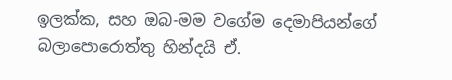ඉලක්ක, සහ ඔබ-මම වගේම දෙමාපියන්ගේ බලාපොරොත්තු හින්දයි ඒ.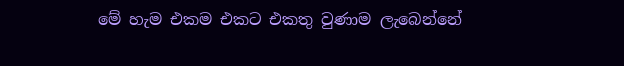මේ හැම එකම එකට එකතු වුණාම ලැබෙන්නේ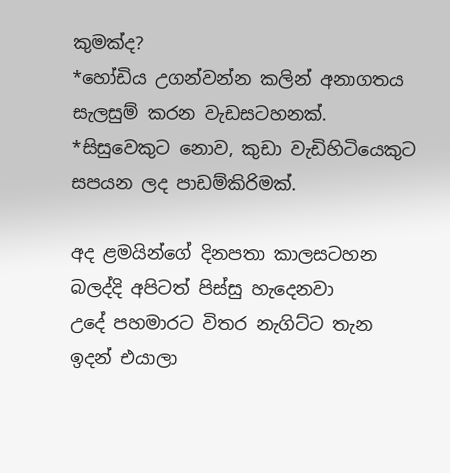කුමක්ද?
*හෝඩිය උගන්වන්න කලින් අනාගතය සැලසුම් කරන වැඩසටහනක්.
*සිසුවෙකුට නොව, කුඩා වැඩිහිටියෙකුට සපයන ලද පාඩම්කිරිමක්.

අද ළමයින්ගේ දිනපතා කාලසටහන බලද්දි අපිටත් පිස්සු හැදෙනවා
උදේ පහමාරට විතර නැගිට්ට තැන ඉදන් එයාලා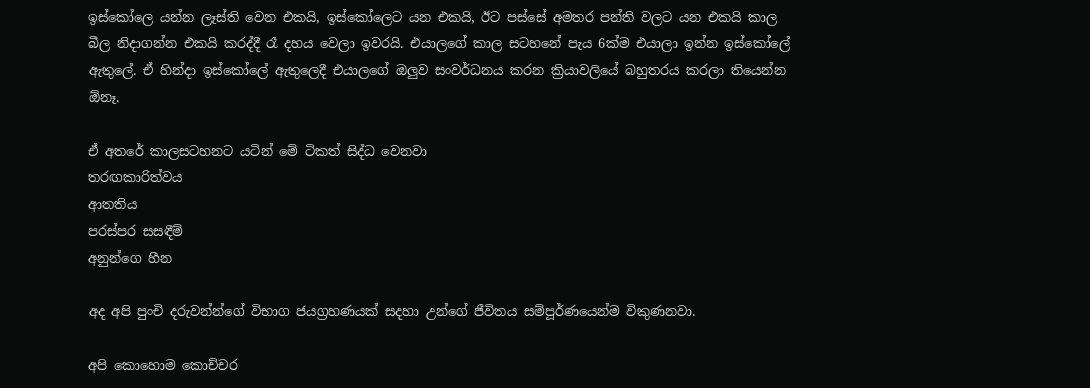ඉස්කෝලෙ යන්න ලෑස්ති වෙන එකයි, ඉස්කෝලෙට යන එකයි, ඊට පස්සේ අමතර පන්ති වලට යන එකයි කාල බීල නිදාගන්න එකයි කරද්දී රෑ දහය වෙලා ඉවරයි. එයාලගේ කාල සටහනේ පැය 6ක්ම එයාලා ඉන්න ඉස්කෝලේ ඇතුලේ. ඒ හින්දා ඉස්කෝලේ ඇතුලෙදී එයාලගේ ඔලුව සංවර්ධනය කරන ක්‍රියාවලියේ බහුතරය කරලා තියෙන්න ඕනෑ.

ඒ අතරේ කාලසටහනට යටින් මේ ටිකත් සිද්ධ වෙනවා
තරඟකාරිත්වය
ආතතිය
පරස්පර සසඳීම්
අනුන්ගෙ හීන

අද අපි පුංචි දරුවන්න්ගේ විභාග ජයග්‍රහණයක් සදහා උන්ගේ ජීවිතය සම්පූර්ණයෙන්ම විකුණනවා.

අපි කොහොම කොච්චර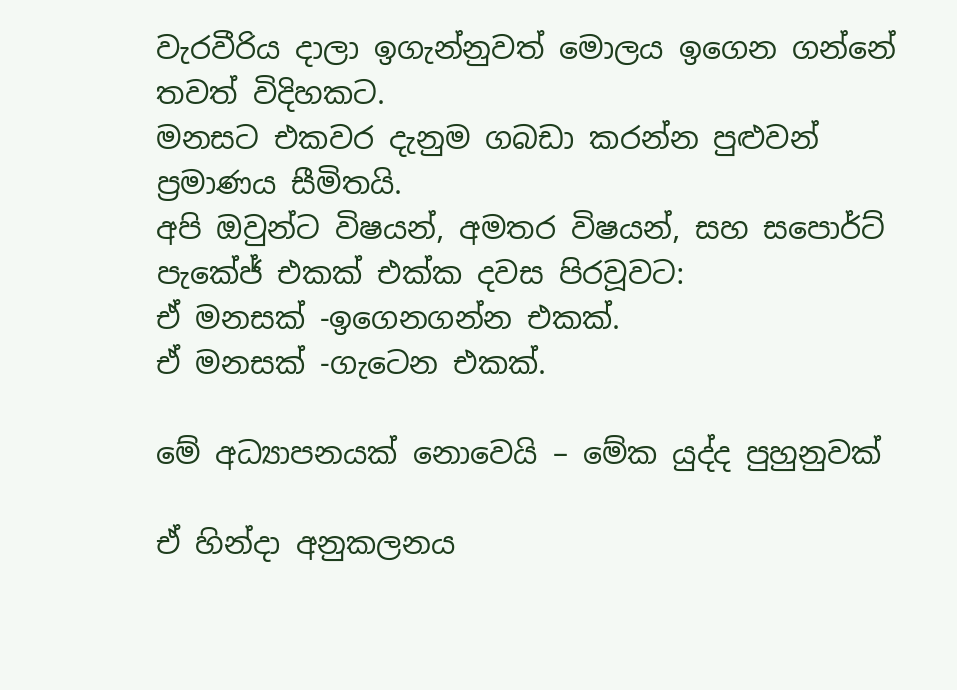වැරවීරිය දාලා ඉගැන්නුවත් මොලය ඉගෙන ගන්නේ තවත් විදිහකට.
මනසට එකවර දැනුම ගබඩා කරන්න පුළුවන් ප්‍රමාණය සීමිතයි.
අපි ඔවුන්ට විෂයන්, අමතර විෂයන්, සහ සපොර්ට් පැකේජ් එකක් එක්ක දවස පිරවූවට:
ඒ මනසක් -ඉගෙනගන්න එකක්.
ඒ මනසක් -ගැටෙන එකක්.

මේ අධ්‍යාපනයක් නොවෙයි – මේක යුද්ද පුහුනුවක්

ඒ හින්දා අනුකලනය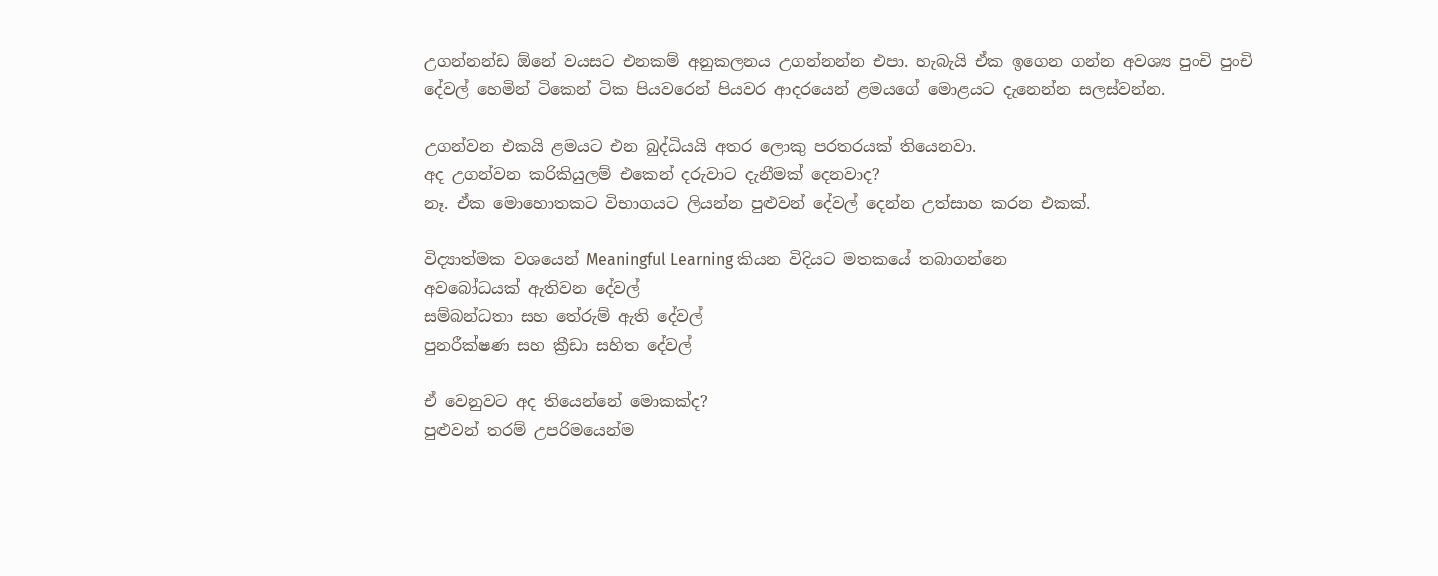උගන්නන්ඩ ඕනේ වයසට එනකම් අනුකලනය උගන්නන්න එපා. හැබැයි ඒක ඉගෙන ගන්න අවශ්‍ය පුංචි පුංචි දේවල් හෙමින් ටිකෙන් ටික පියවරෙන් පියවර ආදරයෙන් ළමයගේ මොළයට දැනෙන්න සලස්වන්න.

උගන්වන එකයි ළමයට එන බුද්ධියයි අතර ලොකු පරතරයක් තියෙනවා.
අද උගන්වන කරිකියුලම් එකෙන් දරුවාට දැනීමක් දෙනවාද?
නෑ. ඒක මොහොතකට විභාගයට ලියන්න පුළුවන් දේවල් දෙන්න උත්සාහ කරන එකක්.

විද්‍යාත්මක වශයෙන් Meaningful Learning කියන විදියට මතකයේ තබාගන්නෙ
අවබෝධයක් ඇතිවන දේවල්
සම්බන්ධතා සහ තේරුම් ඇති දේවල්
පුනරීක්ෂණ සහ ක්‍රීඩා සහිත දේවල්

ඒ වෙනුවට අද තියෙන්නේ මොකක්ද?
පුළුවන් තරම් උපරිමයෙන්ම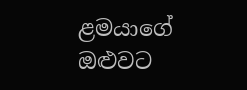ළමයාගේ ඔළුවට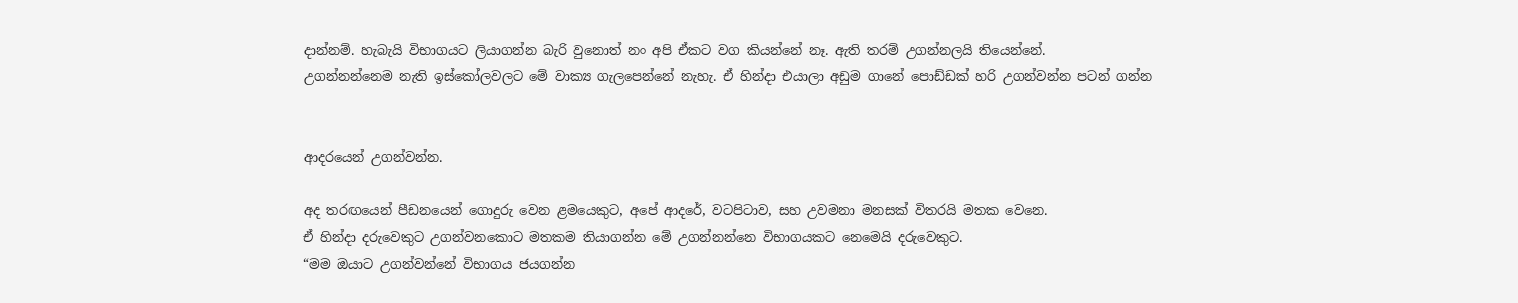දාන්නම්. හැබැයි විභාගයට ලියාගන්න බැරි වුනොත් නං අපි ඒකට වග කියන්නේ නෑ. ඇති තරම් උගන්නලයි තියෙන්නේ.
උගන්නන්නෙම නැති ඉස්කෝලවලට මේ වාක්‍ය ගැලපෙන්නේ නැහැ. ඒ හින්දා එයාලා අඩුම ගානේ පොඩ්ඩක් හරි උගන්වන්න පටන් ගන්න


ආදරයෙන් උගන්වන්න.

අද තරඟයෙන් පීඩනයෙන් ගොදුරු වෙන ළමයෙකුට, අපේ ආදරේ, වටපිටාව, සහ උවමනා මනසක් විතරයි මතක වෙනෙ.
ඒ හින්දා දරුවෙකුට උගන්වනකොට මතකම තියාගන්න මේ උගන්නන්නෙ විභාගයකට නෙමෙයි දරුවෙකුට.
“මම ඔයාට උගන්වන්නේ විභාගය ජයගන්න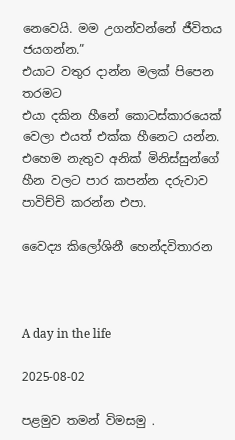නෙවෙයි. මම උගන්වන්නේ ජීවිතය ජයගන්න.”
එයාට වතුර දාන්න මලක් පිපෙන තරමට
එයා දකින හීනේ කොටස්කාරයෙක් වෙලා එයත් එක්ක හීනෙට යන්න. එහෙම නැතුව අනික් මිනිස්සුන්ගේ හීන වලට පාර කපන්න දරුවාව පාවිච්චි කරන්න එපා.

වෛද්‍ය කිලෝශිනී හෙන්දවිතාරන



A day in the life

2025-08-02

පළමුව තමන් විමසමු .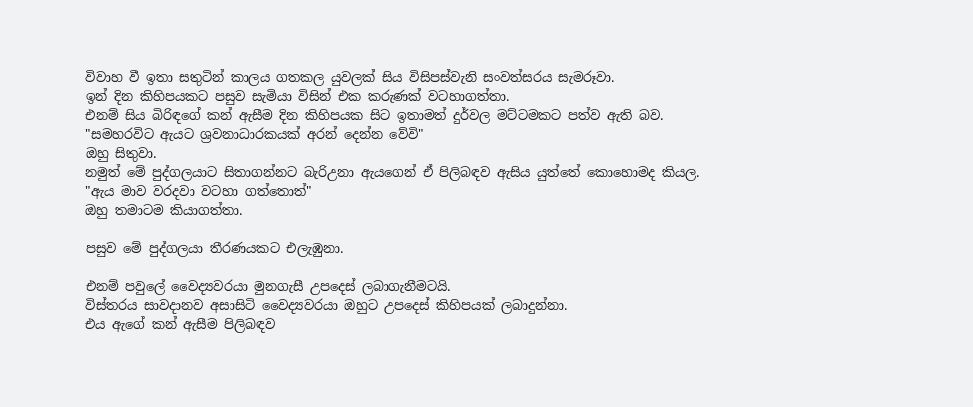විවාහ වී ඉතා සතුටින් කාලය ගතකල යුවලක් සිය විසිපස්වැනි සංවත්සරය සැමරූවා.
ඉන් දින කිහිපයකට පසුව සැමියා විසින් එක කරුණක් වටහාගත්තා.
එනම් සිය බිරිඳගේ කන් ඇසීම දින කිහිපයක සිට ඉතාමත් දුර්වල මට්ටමකට පත්ව ඇති බව.
"සමහරවිට ඇයට ශ්‍රවනාධාරකයක් අරන් දෙන්න වේවි"
ඔහු සිතුවා.
නමුත් මේ පුද්ගලයාට සිතාගන්නට බැරිඋනා ඇයගෙන් ඒ පිලිබඳව ඇසිය යුත්තේ කොහොමද කියල.
"ඇය මාව වරදවා වටහා ගත්තොත්"
ඔහු තමාටම කියාගත්තා.

පසුව මේ පුද්ගලයා තීරණයකට එලැඹුනා.

එනම් පවුලේ වෛද්‍යවරයා මුනගැසී උපදෙස් ලබාගැනීමටයි.
විස්තරය සාවදානව අසාසිටි වෛද්‍යවරයා ඔහුට උපදෙස් කිහිපයක් ලබාදුන්නා.
එය ඇගේ කන් ඇසීම පිලිබඳව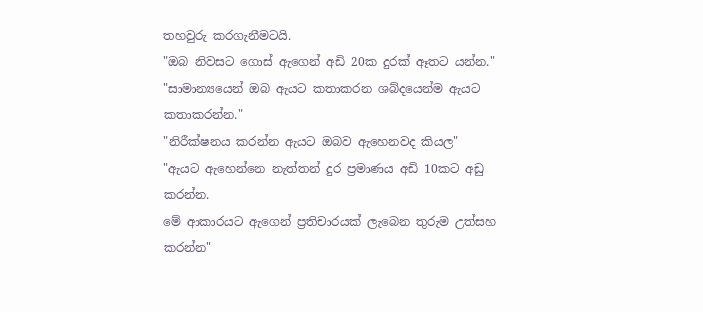තහවුරු කරගැනීමටයි.
"ඔබ නිවසට ගොස් ඇගෙන් අඩි 20ක දුරක් ඈතට යන්න."
"සාමාන්‍යයෙන් ඔබ ඇයට කතාකරන ශබ්දයෙන්ම ඇයට කතාකරන්න."
"නිරීක්ෂනය කරන්න ඇයට ඔබව ඇහෙනවද කියල"
"ඇයට ඇහෙන්නෙ නැත්තන් දුර ප්‍රමාණය අඩි 10කට අඩු කරන්න.
මේ ආකාරයට ඇගෙන් ප්‍රතිචාරයක් ලැබෙන තුරුම උත්සහ කරන්න"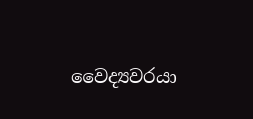වෛද්‍යවරයා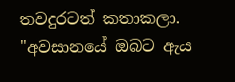තවදුරටත් කතාකලා.
"අවසානයේ ඔබට ඇය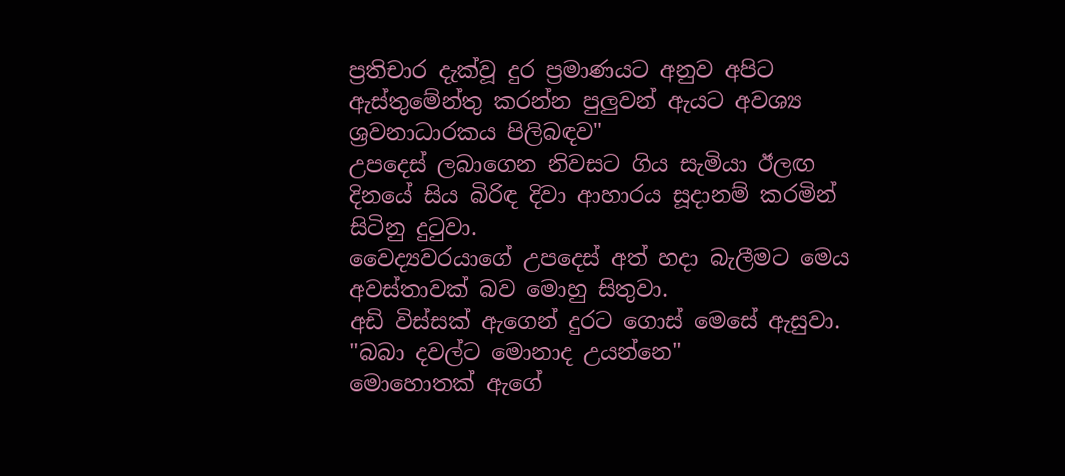ප්‍රතිචාර දැක්වූ දුර ප්‍රමාණයට අනුව අපිට ඇස්තුමේන්තු කරන්න පුලුවන් ඇයට අවශ්‍ය ශ්‍රවනාධාරකය පිලිබඳව"
උපදෙස් ලබාගෙන නිවසට ගිය සැමියා ඊලඟ දිනයේ සිය බිරිඳ දිවා ආහාරය සූදානම් කරමින් සිටිනු දුටුවා.
වෛද්‍යවරයාගේ උපදෙස් අත් හදා බැලීමට මෙය අවස්තාවක් බව මොහු සිතුවා.
අඩි විස්සක් ඇගෙන් දුරට ගොස් මෙසේ ඇසුවා.
"බබා දවල්ට මොනාද උයන්නෙ"
මොහොතක් ඇගේ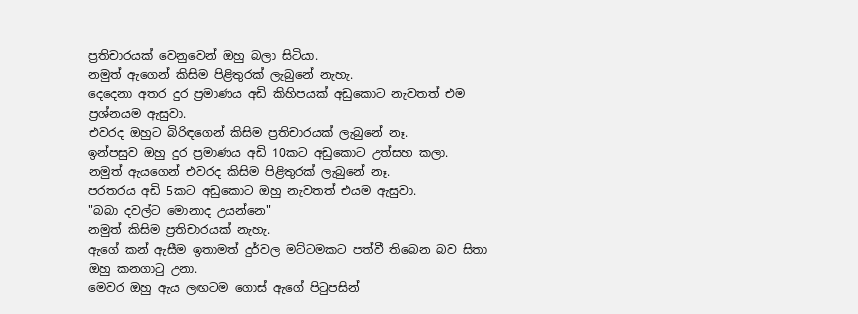ප්‍රතිචාරයක් වෙනුවෙන් ඔහු බලා සිටියා.
නමුත් ඇගෙන් කිසිම පිළිතුරක් ලැබුනේ නැහැ.
දෙදෙනා අතර දුර ප්‍රමාණය අඩි කිහිපයක් අඩුකොට නැවතත් එම ප්‍රශ්නයම ඇසුවා.
එවරද ඔහුට බිරිඳගෙන් කිසිම ප්‍රතිචාරයක් ලැබුනේ නෑ.
ඉන්පසුව ඔහු දුර ප්‍රමාණය අඩි 10කට අඩුකොට උත්සහ කලා.
නමුත් ඇයගෙන් එවරද කිසිම පිළිතුරක් ලැබුනේ නෑ.
පරතරය අඩි 5කට අඩුකොට ඔහු නැවතත් එයම ඇසුවා.
"බබා දවල්ට මොනාද උයන්නෙ"
නමුත් කිසිම ප්‍රතිචාරයක් නැහැ.
ඇගේ කන් ඇසීම ඉතාමත් දුර්වල මට්ටමකට පත්වී තිබෙන බව සිතා ඔහු කනගාටු උනා.
මෙවර ඔහු ඇය ලඟටම ගොස් ඇගේ පිටුපසින්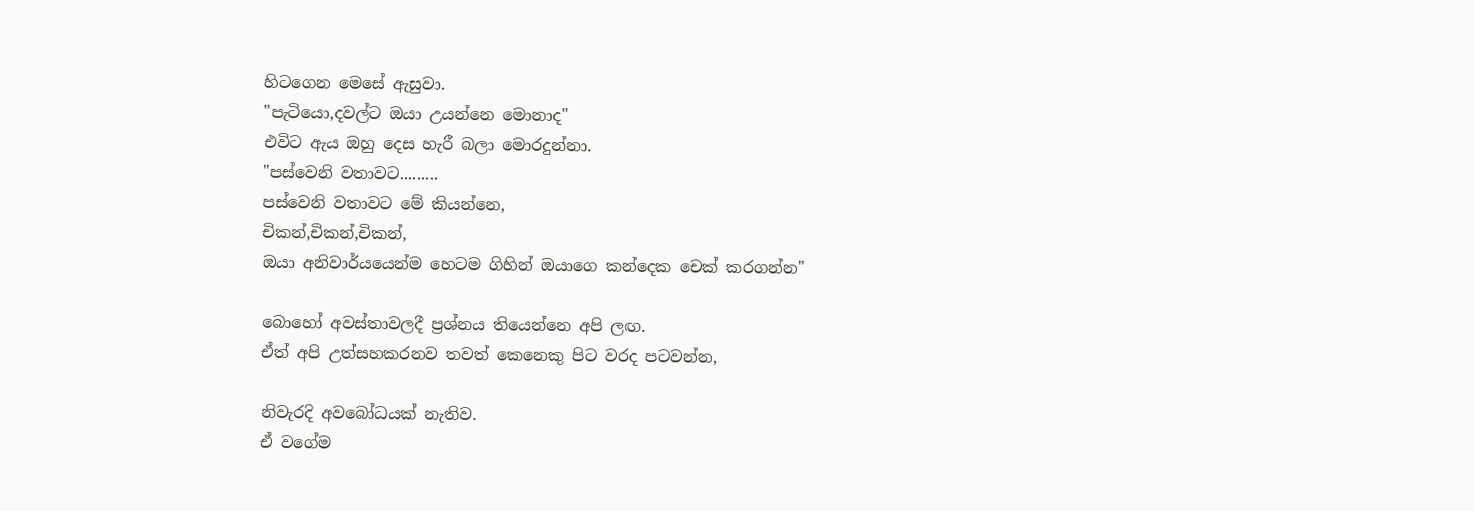හිටගෙන මෙසේ ඇසුවා.
"පැටියො,දවල්ට ඔයා උයන්නෙ මොනාද"
එවිට ඇය ඔහු දෙස හැරී බලා මොරදුන්නා.
"පස්වෙනි වතාවට.........
පස්වෙනි වතාවට මේ කියන්නෙ,
චිකන්,චිකන්,චිකන්,
ඔයා අනිවාර්යයෙන්ම හෙටම ගිහින් ඔයාගෙ කන්දෙක චෙක් කරගන්න"

බොහෝ අවස්තාවලදී ප්‍රශ්නය තියෙන්නෙ අපි ලඟ.
ඒත් අපි උත්සහකරනව තවත් කෙනෙකු පිට වරද පටවන්න,

නිවැරදි අවබෝධයක් නැතිව.
ඒ වගේම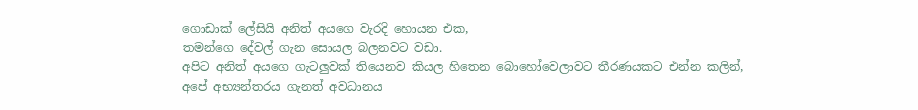ගොඩාක් ලේසියි අනිත් අයගෙ වැරදි හොයන එක,
තමන්ගෙ දේවල් ගැන සොයල බලනවට වඩා.
අපිට අනිත් අයගෙ ගැටලුවක් තියෙනව කියල හිතෙන බොහෝවෙලාවට තීරණයකට එන්න කලින්,
අපේ අභ්‍යන්තරය ගැනත් අවධානය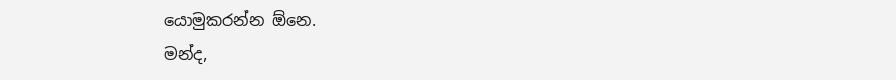යොමුකරන්න ඕනෙ.
මන්ද,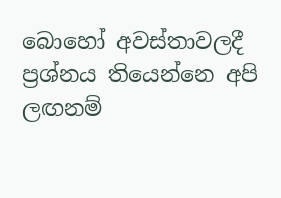බොහෝ අවස්තාවලදී ප්‍රශ්නය තියෙන්නෙ අපි ලඟනම්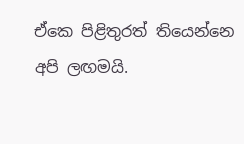ඒකෙ පිළිතුරත් තියෙන්නෙ අපි ලඟමයි.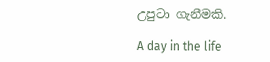උපුටා ගැනීමකි.

A day in the life